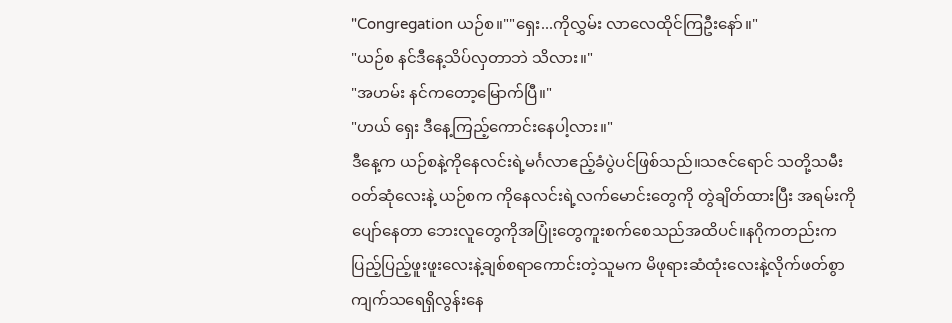"Congregation ယဉ်စ။""ရှေး...ကိုလွှမ်း လာလေထိုင်ကြဦးနော်။"
"ယဉ်စ နင်ဒီနေ့သိပ်လှတာဘဲ သိလား။"
"အဟမ်း နင်ကတော့မြောက်ပြီ။"
"ဟယ် ရှေး ဒီနေ့ကြည့်ကောင်းနေပါ့လား။"
ဒီနေ့က ယဉ်စနဲ့ကိုနေလင်းရဲ့မင်္ဂလာဧည့်ခံပွဲပင်ဖြစ်သည်။သဇင်ရောင် သတို့သမီးဝတ်ဆုံလေးနဲ့ ယဉ်စက ကိုနေလင်းရဲ့လက်မောင်းတွေကို တွဲချိတ်ထားပြီး အရမ်းကိုပျော်နေတာ ဘေးလူတွေကိုအပြုံးတွေကူးစက်စေသည်အထိပင်။နဂိုကတည်းက ပြည့်ပြည့်ဖူးဖူးလေးနဲ့ချစ်စရာကောင်းတဲ့သူမက မိဖုရားဆံထုံးလေးနဲ့လိုက်ဖတ်စွာ ကျက်သရေရှိလွန်းနေ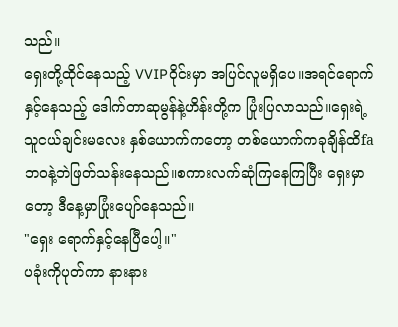သည်။
ရှေးတို့ထိုင်နေသည့် VVIPဝိုင်းမှာ အပြင်လူမရှိပေ။အရင်ရောက်နှင့်နေသည့် ဒေါက်တာဆုမွန်နဲ့ဟိန်းတို့က ပြုံးပြလာသည်။ရှေးရဲ့သူငယ်ချင်းမလေး နှစ်ယောက်ကတော့ တစ်ယောက်ကခုချိန်ထိfaဘဝနဲ့ဘဲဖြတ်သန်းနေသည်။စကားလက်ဆုံကြနေကြပြီး ရှေးမှာတော့ ဒီနေ့မှာပြုံးပျော်နေသည်။
"ရှေး ရောက်နှင့်နေပြီပေါ့။"
ပခုံးကိုပုတ်ကာ နားနား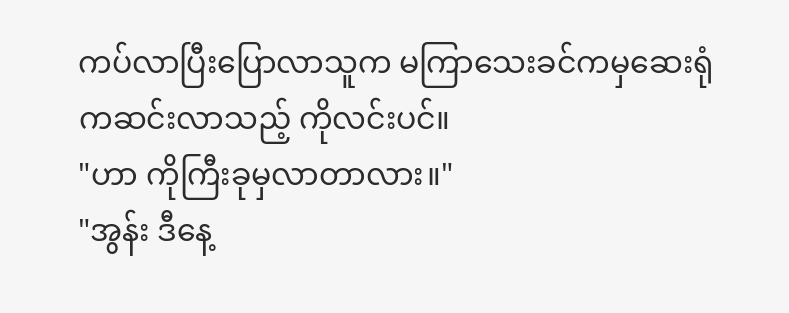ကပ်လာပြီးပြောလာသူက မကြာသေးခင်ကမှဆေးရုံကဆင်းလာသည့် ကိုလင်းပင်။
"ဟာ ကိုကြီးခုမှလာတာလား။"
"အွန်း ဒီနေ့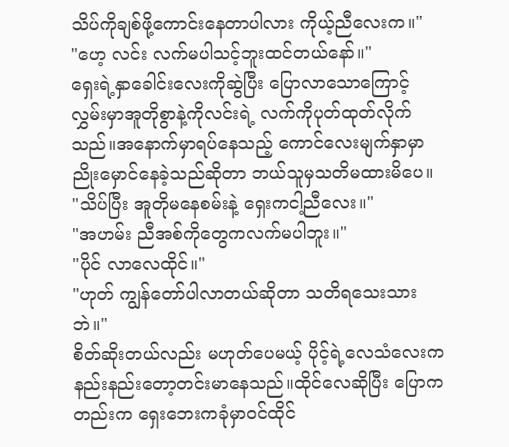သိပ်ကိုချစ်ဖို့ကောင်းနေတာပါလား ကိုယ့်ညီလေးက။"
"ဟေ့ လင်း လက်မပါသင့်ဘူးထင်တယ်နော်။"
ရှေးရဲ့နှာခေါင်းလေးကိုဆွဲပြီး ပြောလာသောကြောင့်လွှမ်းမှာအူတိုစွာနဲ့ကိုလင်းရဲ့ လက်ကိုပုတ်ထုတ်လိုက်သည်။အနောက်မှာရပ်နေသည့် ကောင်လေးမျက်နှာမှာ ညိုးမှောင်နေခဲ့သည်ဆိုတာ ဘယ်သူမှသတိမထားမိပေ။
"သိပ်ပြီး အူတိုမနေစမ်းနဲ့ ရှေးကငါ့ညီလေး။"
"အဟမ်း ညီအစ်ကိုတွေကလက်မပါဘူး။"
"ပိုင် လာလေထိုင်။"
"ဟုတ် ကျွန်တော်ပါလာတယ်ဆိုတာ သတိရသေးသားဘဲ။"
စိတ်ဆိုးတယ်လည်း မဟုတ်ပေမယ့် ပိုင့်ရဲ့လေသံလေးကနည်းနည်းတော့တင်းမာနေသည်။ထိုင်လေဆိုပြီး ပြောကတည်းက ရှေးဘေးကခုံမှာဝင်ထိုင်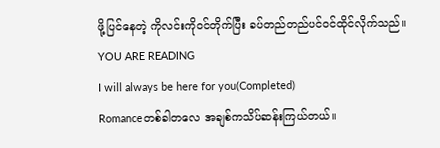ဖို့ပြင်နေတဲ့ ကိုလင်းကိုဝင်တိုက်ပြီး ခပ်တည်တည်ပင်ဝင်ထိုင်လိုက်သည်။
YOU ARE READING
I will always be here for you(Completed)
Romanceတစ်ခါတလေ အချစ်ကသိပ်ဆန်းကြယ်တယ်။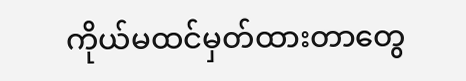ကိုယ်မထင်မှတ်ထားတာတွေ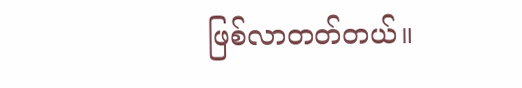ဖြစ်လာတတ်တယ်။